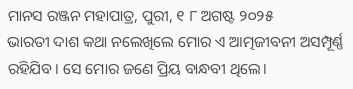ମାନସ ରଞ୍ଜନ ମହାପାତ୍ର, ପୁରୀ, ୧ ୮ ଅଗଷ୍ଟ ୨୦୨୫
ଭାରତୀ ଦାଶ କଥା ନଲେଖିଲେ ମୋର ଏ ଆତ୍ମଜୀବନୀ ଅସମ୍ପୂର୍ଣ୍ଣ ରହିଯିବ। ସେ ମୋର ଜଣେ ପ୍ରିୟ ବାନ୍ଧବୀ ଥିଲେ।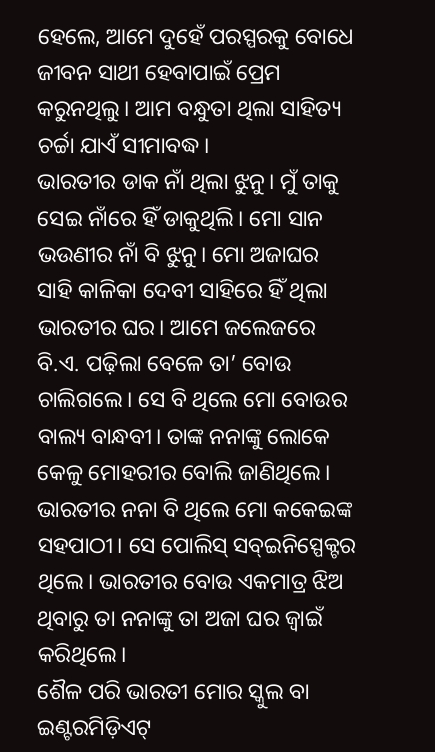ହେଲେ, ଆମେ ଦୁହେଁ ପରସ୍ପରକୁ ବୋଧେ ଜୀବନ ସାଥୀ ହେବାପାଇଁ ପ୍ରେମ କରୁନଥିଲୁ। ଆମ ବନ୍ଧୁତା ଥିଲା ସାହିତ୍ୟ ଚର୍ଚ୍ଚା ଯାଏଁ ସୀମାବଦ୍ଧ।
ଭାରତୀର ଡାକ ନାଁ ଥିଲା ଝୁନୁ। ମୁଁ ତାକୁ ସେଇ ନାଁରେ ହିଁ ଡାକୁଥିଲି। ମୋ ସାନ ଭଉଣୀର ନାଁ ବି ଝୁନୁ। ମୋ ଅଜାଘର ସାହି କାଳିକା ଦେବୀ ସାହିରେ ହିଁ ଥିଲା ଭାରତୀର ଘର। ଆମେ ଜଲେଜରେ ବି.ଏ. ପଢ଼ିଲା ବେଳେ ତା’ ବୋଉ ଚାଲିଗଲେ। ସେ ବି ଥିଲେ ମୋ ବୋଉର ବାଲ୍ୟ ବାନ୍ଧବୀ। ତାଙ୍କ ନନାଙ୍କୁ ଲୋକେ କେଳୁ ମୋହରୀର ବୋଲି ଜାଣିଥିଲେ। ଭାରତୀର ନନା ବି ଥିଲେ ମୋ କକେଇଙ୍କ ସହପାଠୀ। ସେ ପୋଲିସ୍ ସବ୍ଇନିସ୍ପେକ୍ଟର ଥିଲେ। ଭାରତୀର ବୋଉ ଏକମାତ୍ର ଝିଅ ଥିବାରୁ ତା ନନାଙ୍କୁ ତା ଅଜା ଘର ଜ୍ୱାଇଁ କରିଥିଲେ।
ଶୈଳ ପରି ଭାରତୀ ମୋର ସ୍କୁଲ ବା ଇଣ୍ଟରମିଡ଼ିଏଟ୍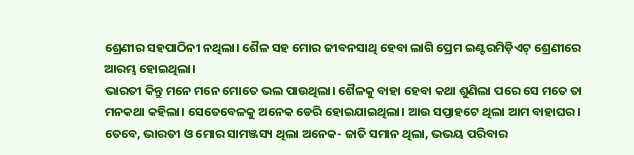ଶ୍ରେଣୀର ସହପାଠିନୀ ନଥିଲା। ଶୈଳ ସହ ମୋର ଜୀବନସାଥି ହେବା ଲାଗି ପ୍ରେମ ଇଣ୍ଟରମିଡ଼ିଏଟ୍ ଶ୍ରେଣୀରେ ଆରମ୍ଭ ହୋଇଥିଲା।
ଭାରତୀ କିନ୍ତୁ ମନେ ମନେ ମୋତେ ଭଲ ପାଉଥିଲା। ଶୈଳକୁ ବାହା ହେବା କଥା ଶୁଣିଲା ପରେ ସେ ମତେ ତା ମନକଥା କହିଲା। ସେତେବେଳକୁ ଅନେକ ଡେରି ହୋଇଯାଇଥିଲା। ଆଉ ସପ୍ତାହଟେ ଥିଲା ଆମ ବାହାଘର। ତେବେ, ଭାରତୀ ଓ ମୋର ସାମଞ୍ଜସ୍ୟ ଥିଲା ଅନେକ- ଜାତି ସମାନ ଥିଲା, ଭଭୟ ପରିବାର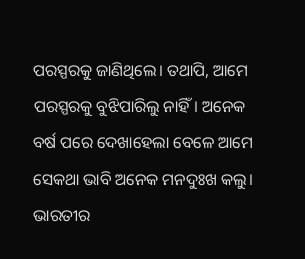ପରସ୍ପରକୁ ଜାଣିଥିଲେ। ତଥାପି, ଆମେ ପରସ୍ପରକୁ ବୁଝିପାରିଲୁ ନାହିଁ। ଅନେକ ବର୍ଷ ପରେ ଦେଖାହେଲା ବେଳେ ଆମେ ସେକଥା ଭାବି ଅନେକ ମନଦୁଃଖ କଲୁ। ଭାରତୀର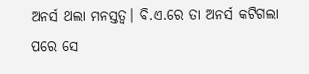ଅନର୍ସ ଥଲା ମନସ୍ତତ୍ଵ। ବି.ଏ.ରେ ତା ଅନର୍ସ କଟିଗଲା ପରେ ସେ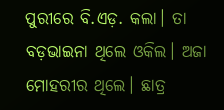ପୁରୀରେ ବି.ଏଡ଼. କଲା। ତା ବଡ଼ଭାଇନା ଥିଲେ ଓକିଲ। ଅଜା ମୋହରୀର ଥିଲେ। ଛାତ୍ର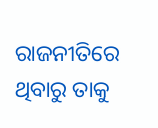ରାଜନୀତିରେ ଥିବାରୁ ତାକୁ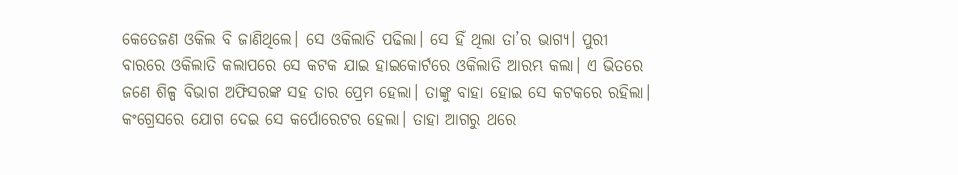କେତେଜଣ ଓକିଲ ବି ଜାଣିଥିଲେ। ସେ ଓକିଲାତି ପଢିଲା। ସେ ହିଁ ଥିଲା ତା’ର ଭାଗ୍ୟ। ପୁରୀ ବାରରେ ଓକିଲାତି କଲାପରେ ସେ କଟକ ଯାଇ ହାଇକୋର୍ଟରେ ଓକିଲାତି ଆରମ୍ଭ କଲା। ଏ ଭିତରେ ଜଣେ ଶିଳ୍ପ ବିଭାଗ ଅଫିସରଙ୍କ ସହ ତାର ପ୍ରେମ ହେଲା। ତାଙ୍କୁ ବାହା ହୋଇ ସେ କଟକରେ ରହିଲା। କଂଗ୍ରେସରେ ଯୋଗ ଦେଇ ସେ କର୍ପୋରେଟର ହେଲା। ତାହା ଆଗରୁ ଥରେ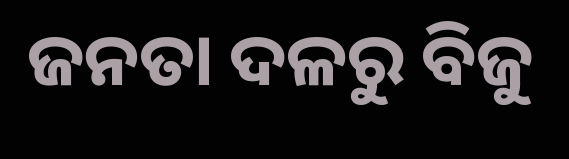ଜନତା ଦଳରୁ ବିଜୁ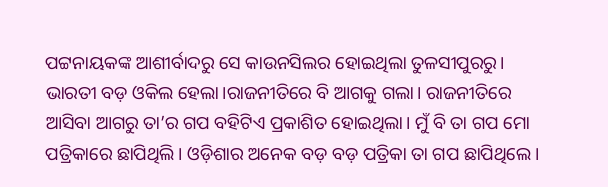ପଟ୍ଟନାୟକଙ୍କ ଆଶୀର୍ବାଦରୁ ସେ କାଉନସିଲର ହୋଇଥିଲା ତୁଳସୀପୁରରୁ।
ଭାରତୀ ବଡ଼ ଓକିଲ ହେଲା।ରାଜନୀତିରେ ବି ଆଗକୁ ଗଲା। ରାଜନୀତିରେ ଆସିବା ଆଗରୁ ତା’ର ଗପ ବହିଟିଏ ପ୍ରକାଶିତ ହୋଇଥିଲା। ମୁଁ ବି ତା ଗପ ମୋ ପତ୍ରିକାରେ ଛାପିଥିଲି। ଓଡ଼ିଶାର ଅନେକ ବଡ଼ ବଡ଼ ପତ୍ରିକା ତା ଗପ ଛାପିଥିଲେ।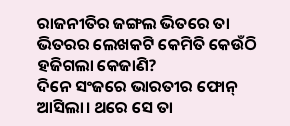ରାଜନୀତିର ଜଙ୍ଗଲ ଭିତରେ ତା ଭିତରର ଲେଖକଟି କେମିତି କେଉଁଠି ହଜିଗଲା କେଜାଣି?
ଦିନେ ସଂଜରେ ଭାରତୀର ଫୋନ୍ ଆସିଲା। ଥରେ ସେ ତା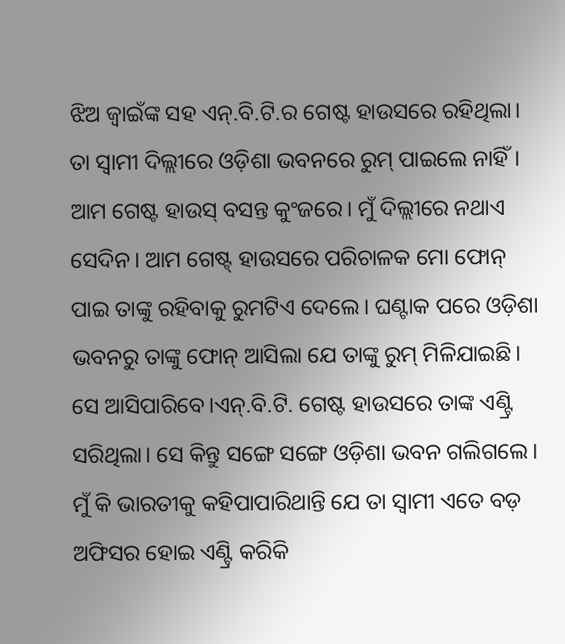ଝିଅ ଜ୍ୱାଇଁଙ୍କ ସହ ଏନ୍.ବି.ଟି.ର ଗେଷ୍ଟ ହାଉସରେ ରହିଥିଲା। ତା ସ୍ଵାମୀ ଦିଲ୍ଲୀରେ ଓଡ଼ିଶା ଭବନରେ ରୁମ୍ ପାଇଲେ ନାହିଁ। ଆମ ଗେଷ୍ଟ ହାଉସ୍ ବସନ୍ତ କୁଂଜରେ। ମୁଁ ଦିଲ୍ଲୀରେ ନଥାଏ ସେଦିନ। ଆମ ଗେଷ୍ଟ୍ ହାଉସରେ ପରିଚାଳକ ମୋ ଫୋନ୍ ପାଇ ତାଙ୍କୁ ରହିବାକୁ ରୁମଟିଏ ଦେଲେ। ଘଣ୍ଟାକ ପରେ ଓଡ଼ିଶା ଭବନରୁ ତାଙ୍କୁ ଫୋନ୍ ଆସିଲା ଯେ ତାଙ୍କୁ ରୁମ୍ ମିଳିଯାଇଛି। ସେ ଆସିପାରିବେ।ଏନ୍.ବି.ଟି. ଗେଷ୍ଟ ହାଉସରେ ତାଙ୍କ ଏଣ୍ଟ୍ରି ସରିଥିଲା। ସେ କିନ୍ତୁ ସଙ୍ଗେ ସଙ୍ଗେ ଓଡ଼ିଶା ଭବନ ଗଲିଗଲେ।
ମୁଁ କି ଭାରତୀକୁ କହିପାପାରିଥାନ୍ତି ଯେ ତା ସ୍ୱାମୀ ଏତେ ବଡ଼ ଅଫିସର ହୋଇ ଏଣ୍ଟ୍ରି କରିକି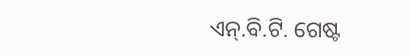ଏନ୍.ବି.ଟି. ଗେଷ୍ଟ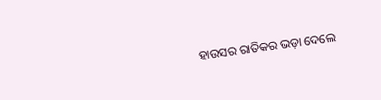ହାଉସର ରାତିକର ଭଡ଼ା ଦେଲେ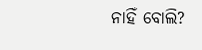ନାହିଁ ବୋଲି?